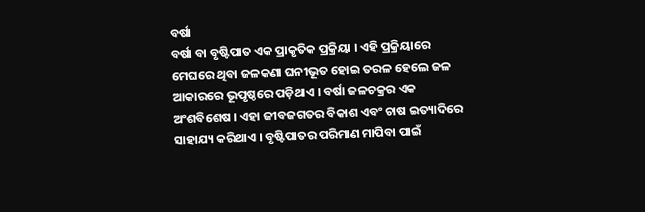ବର୍ଷା
ବର୍ଷା ବା ବୃଷ୍ଟିପାତ ଏକ ପ୍ରାକୃତିକ ପ୍ରକ୍ରିୟା । ଏହି ପ୍ରକ୍ରିୟାରେ ମେଘରେ ଥିବା ଜଳକଣା ଘନୀଭୂତ ହୋଇ ତରଳ ହେଲେ ଜଳ ଆକାରରେ ଭୂପୃଷ୍ଠରେ ପଡ଼ିଥାଏ । ବର୍ଷା ଜଳଚକ୍ରର ଏକ ଅଂଶବିଶେଷ । ଏହା ଜୀବଜଗତର ବିକାଶ ଏବଂ ଚାଷ ଇତ୍ୟାଦିରେ ସାହାଯ୍ୟ କରିଥାଏ । ବୃଷ୍ଟିପାତର ପରିମାଣ ମାପିବା ପାଇଁ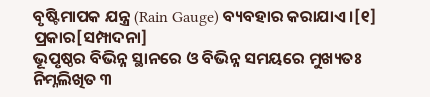ବୃଷ୍ଟିମାପକ ଯନ୍ତ୍ର (Rain Gauge) ବ୍ୟବହାର କରାଯାଏ ।[୧]
ପ୍ରକାର[ସମ୍ପାଦନା]
ଭୂପୃଷ୍ଠର ବିଭିନ୍ନ ସ୍ଥାନରେ ଓ ବିଭିନ୍ନ ସମୟରେ ମୁଖ୍ୟତଃ ନିମ୍ନଲିଖିତ ୩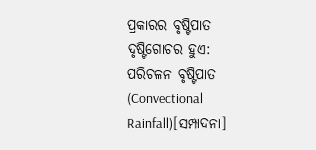ପ୍ରକାରର ବୃଷ୍ଟିପାତ ଦୃଷ୍ଟିଗୋଚର ହୁଏ:
ପରିଚଳନ ବୃଷ୍ଟିପାତ (Convectional Rainfall)[ସମ୍ପାଦନା]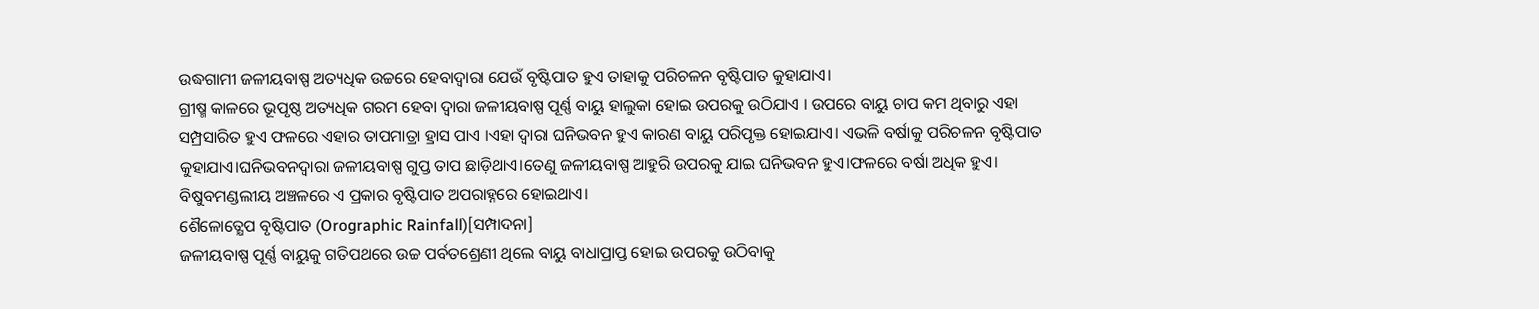ଉଦ୍ଧଗାମୀ ଜଳୀୟବାଷ୍ପ ଅତ୍ୟଧିକ ଉଚ୍ଚରେ ହେବାଦ୍ୱାରା ଯେଉଁ ବୃଷ୍ଟିପାତ ହୁଏ ତାହାକୁ ପରିଚଳନ ବୃଷ୍ଟିପାତ କୁହାଯାଏ।
ଗ୍ରୀଷ୍ମ କାଳରେ ଭୂପୃଷ୍ଠ ଅତ୍ୟଧିକ ଗରମ ହେବା ଦ୍ବାରା ଜଳୀୟବାଷ୍ପ ପୂର୍ଣ୍ଣ ବାୟୁ ହାଲୁକା ହୋଇ ଉପରକୁ ଉଠିଯାଏ । ଉପରେ ବାୟୁ ଚାପ କମ ଥିବାରୁ ଏହା ସମ୍ପ୍ରସାରିତ ହୁଏ ଫଳରେ ଏହାର ତାପମାତ୍ରା ହ୍ରାସ ପାଏ ।ଏହା ଦ୍ବାରା ଘନିଭବନ ହୁଏ କାରଣ ବାୟୁ ପରିପୃକ୍ତ ହୋଇଯାଏ। ଏଭଳି ବର୍ଷାକୁ ପରିଚଳନ ବୃଷ୍ଟିପାତ କୁହାଯାଏ।ଘନିଭବନଦ୍ୱାରା ଜଳୀୟବାଷ୍ପ ଗୁପ୍ତ ତାପ ଛାଡ଼ିଥାଏ।ତେଣୁ ଜଳୀୟବାଷ୍ପ ଆହୁରି ଉପରକୁ ଯାଇ ଘନିଭବନ ହୁଏ।ଫଳରେ ବର୍ଷା ଅଧିକ ହୁଏ। ବିଷୁବମଣ୍ଡଲୀୟ ଅଞ୍ଚଳରେ ଏ ପ୍ରକାର ବୃଷ୍ଟିପାତ ଅପରାହ୍ନରେ ହୋଇଥାଏ।
ଶୈଳୋତ୍କ୍ଷେପ ବୃଷ୍ଟିପାତ (Orographic Rainfall)[ସମ୍ପାଦନା]
ଜଳୀୟବାଷ୍ପ ପୂର୍ଣ୍ଣ ବାୟୁକୁ ଗତିପଥରେ ଉଚ୍ଚ ପର୍ବତଶ୍ରେଣୀ ଥିଲେ ବାୟୁ ବାଧାପ୍ରାପ୍ତ ହୋଇ ଉପରକୁ ଉଠିବାକୁ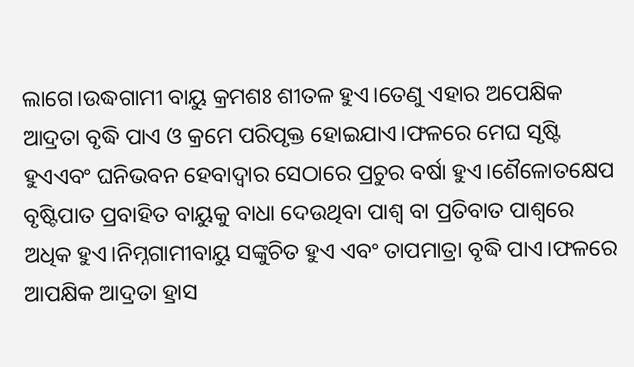ଲାଗେ।ଉଦ୍ଧଗାମୀ ବାୟୁ କ୍ରମଶଃ ଶୀତଳ ହୁଏ।ତେଣୁ ଏହାର ଅପେକ୍ଷିକ ଆଦ୍ରତା ବୃଦ୍ଧି ପାଏ ଓ କ୍ରମେ ପରିପୃକ୍ତ ହୋଇଯାଏ।ଫଳରେ ମେଘ ସୃଷ୍ଟି ହୁଏଏବଂ ଘନିଭବନ ହେବାଦ୍ୱାର ସେଠାରେ ପ୍ରଚୁର ବର୍ଷା ହୁଏ।ଶୈଳୋତକ୍ଷେପ ବୃଷ୍ଟିପାତ ପ୍ରବାହିତ ବାୟୁକୁ ବାଧା ଦେଉଥିବା ପାଶ୍ୱ ବା ପ୍ରତିବାତ ପାଶ୍ୱରେ ଅଧିକ ହୁଏ।ନିମ୍ନଗାମୀବାୟୁ ସଙ୍କୁଚିତ ହୁଏ ଏବଂ ତାପମାତ୍ରା ବୃଦ୍ଧି ପାଏ।ଫଳରେ ଆପକ୍ଷିକ ଆଦ୍ରତା ହ୍ରାସ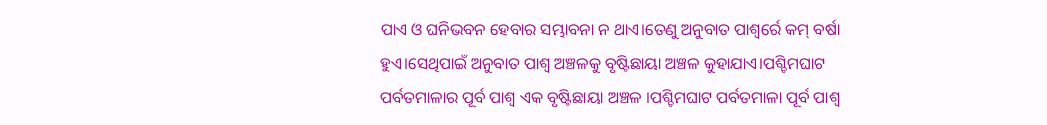ପାଏ ଓ ଘନିଭବନ ହେବାର ସମ୍ଭାବନା ନ ଥାଏ।ତେଣୁ ଅନୁବାତ ପାଶ୍ୱର୍ରେ କମ୍ ବର୍ଷା ହୁଏ।ସେଥିପାଇଁ ଅନୁବାତ ପାଶ୍ୱ ଅଞ୍ଚଳକୁ ବୃଷ୍ଟିଛାୟା ଅଞ୍ଚଳ କୁହାଯାଏ।ପଶ୍ଚିମଘାଟ ପର୍ବତମାଳାର ପୂର୍ବ ପାଶ୍ୱ ଏକ ବୃଷ୍ଟିଛାୟା ଅଞ୍ଚଳ ।ପଶ୍ଚିମଘାଟ ପର୍ବତମାଳା ପୂର୍ବ ପାଶ୍ୱ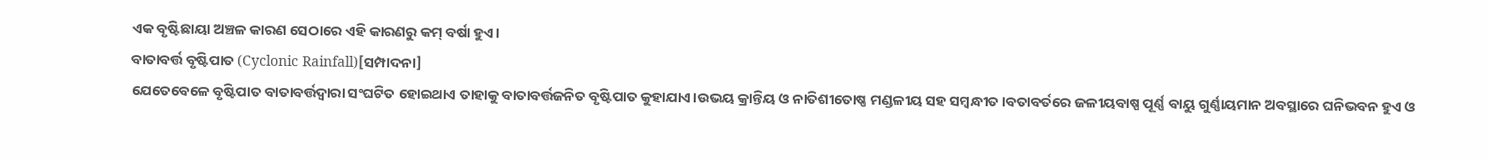ଏକ ବୃଷ୍ଟିଛାୟା ଅଞ୍ଚଳ କାରଣ ସେଠାରେ ଏହି କାରଣରୁ କମ୍ ବର୍ଷା ହୁଏ।
ବାତାବର୍ତ୍ତ ବୃଷ୍ଟିପାତ (Cyclonic Rainfall)[ସମ୍ପାଦନା]
ଯେତେବେଳେ ବୃଷ୍ଟିପାତ ବାତାବର୍ତ୍ତଦ୍ୱାରା ସଂଘଟିତ ହୋଇଥାଏ ତାହାକୁ ବାତାବର୍ତ୍ତଜନିତ ବୃଷ୍ଟିପାତ କୁହାଯାଏ।ଉଭୟ କ୍ରାନ୍ତିୟ ଓ ନାତିଶୀତୋଷ୍ଣ ମଣ୍ଡଳୀୟ ସହ ସମ୍ବନ୍ଧୀତ।ବତାବର୍ତରେ ଜଳୀୟବାଷ୍ପ ପୂର୍ଣ୍ଣ ବାୟୁ ଗୁର୍ଣ୍ଣାୟମାନ ଅବସ୍ଥାରେ ଘନିଭବନ ହୁଏ ଓ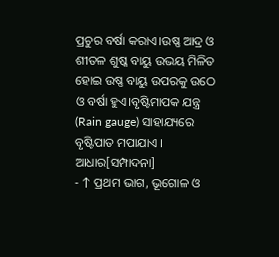ପ୍ରଚୁର ବର୍ଷା କରାଏ।ଉଷ୍ଣ ଆଦ୍ର ଓ ଶୀତଳ ଶୁଷ୍କ ବାୟୁ ଉଭୟ ମିଳିତ ହୋଇ ଉଷ୍ଣ ବାୟୁ ଉପରକୁ ଉଠେ ଓ ବର୍ଷା ହୁଏ।ବୃଷ୍ଟିମାପକ ଯନ୍ତ୍ର (Rain gauge) ସାହାଯ୍ୟରେ ବୃଷ୍ଟିପାତ ମପାଯାଏ ।
ଆଧାର[ସମ୍ପାଦନା]
- ↑ ପ୍ରଥମ ଭାଗ, ଭୂଗୋଳ ଓ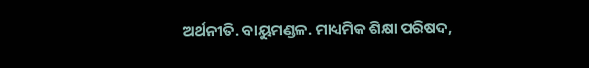ଅର୍ଥନୀତି. ବାୟୁମଣ୍ଡଳ. ମାଧ୍ୟମିକ ଶିକ୍ଷା ପରିଷଦ,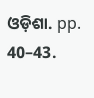ଓଡ଼ିଶା. pp. 40–43.